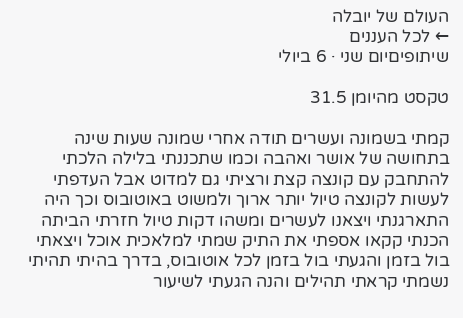העולם של יובלה
← לכל העננים
שיתופיםיום שני · 6 ביולי

טקסט מהיומן 31.5

קמתי בשמונה ועשרים תודה אחרי שמונה שעות שינה בתחושה של אושר ואהבה וכמו שתכננתי בלילה הלכתי להתחבק עם קונצה קצת ורציתי גם למדוט אבל העדפתי לעשות לקונצה טיול יותר ארוך ולמשוט באוטובוס וכך היה התארגנתי ויצאנו לעשרים ומשהו דקות טיול חזרתי הביתה הכנתי קקאו אספתי את התיק שמתי למלאכית אוכל ויצאתי בול בזמן והגעתי בול בזמן לכל אוטובוס, בדרך בהיתי תהיתי נשמתי קראתי תהילים והנה הגעתי לשיעור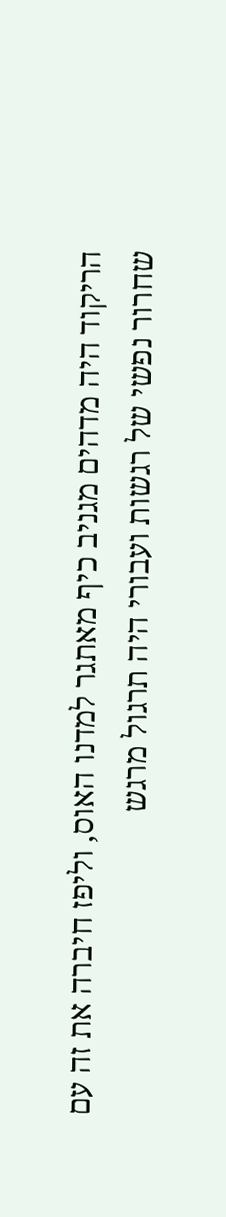הריקוד היה מדהים מגניב כיף מאתגר למדנו האוס, וליפז חיברה את זה עם שחרור נפשי של רגשות ועבורי היה תרגול מרגש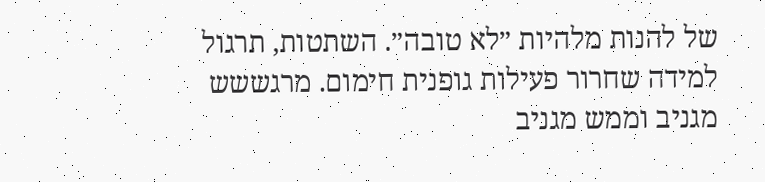של להנות מלהיות ״לא טובה״. השתטות, תרגול למידה שחרור פעילות גופנית חימום. מרגששש מגניב וממש מגניב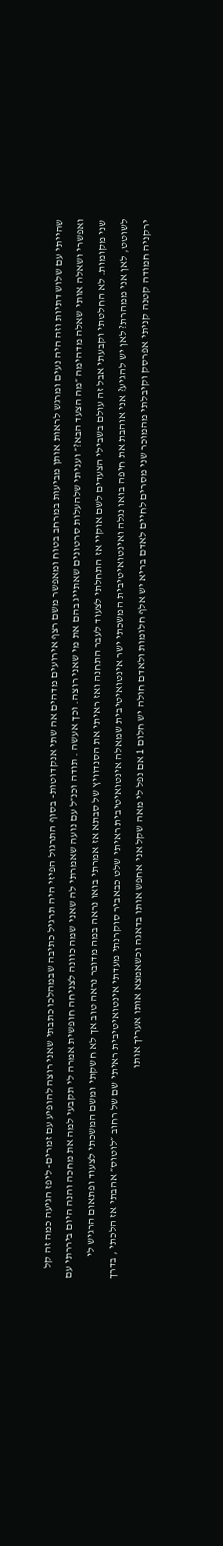שהייתי עם שלוש דתיות וזה היה נעים ומרגש לראות אותן מביעות במרחב בטוח ומאפשר משם רצף אירועים מדהים אה שתי אנקדוטות- בסוף התרגול הפיזי היה תרגיל כתיבה שבמהלכו כתבתי שאני רוצה להופיע עם זמרים- ליפז הגיעה כמה זה קל ואפשרי ושאלה אותי שאלה מדהימה ״מה הצעד הבא?״ ועניתי שלהעלות סרטונים שאתייג בהם את מי שאני רוצה. וכך אעשה . תודה וכנ״ל עם נועה שאמרתי לה שאני שמה כוונה לצניחה חופשית אמרה לי תקבעי למה את מחכה והנה היום ביררתי עם שני מקומות. לא החלטתי וקבעתי אבל זה עולם בשבילי הצעדים לשם אוקיי אז התחלתי לצעוד לעבר התחנה ואז ראיתי את הסנדוויץ של סבתא אז אמרתי בואו נראה במה מדובר נראה טוב אך לא חשקתי ומשם המשכתי לצעוד ופתאום הרגיש לי לשוטט, לאן אני ממהרת? לאן יש להגיע? אני אוהבת את חיפה בואו נגלה ואינטואיטיבית המשכתי ישר אינטואיטיבית שמאלה אינטואיטיבית ראיתי שלט כבאביר סוקרנתי מעדתי אינטואיטיבית ראיתי שם של רחוב ״לוטוס״ אהבתי אז הלכתי , בדרך ירקניה חמודה קטנה קניתי אפרסק וקיבלתי מהמוכר שני מסרים לחיים לאדם בריא יש אלף חלומות ולאדם חולה יש חלום 1 אם נפל לי מאה שקל אני אחפש אותו בדאגה וכשאמצא אותו אעריך אותו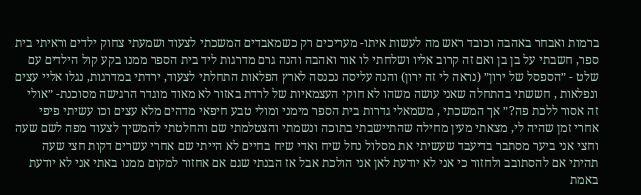ברמות ואבחר באהבה וכובד ראש מה לעשות איתו- מעריכים רק כשמאבדים המשכתי לצעוד ושמעתי צחוק ילדים וראיתי בית ספר, חשבתי על בן בן ואם זה קרוב אליו ושלחתי לו אור ואהבה והנה גרם מדרגות ליד בית הספר ממנו בקע קול הילדים עם שלט - ״הספסל של ירון״ (נראה לי זה ירון) והנה עליסה נכנסה לארץ הפלאות התחלתי לצעוד, ירדתי במדרגות, נגלו אליי עצים ונפלאות , חששתי בהתחלה שאני עושה משהו לא חוקי העצמאיות של לרדת באזור לא מאוד מוגדר הרגישה מסוכנת- ״אולי זה אסור ללכת פה?״ אך המשכתי , משמאלי גדרות בית הספר מימני ומולי טבע חיפאי מדהים מלא עצים וכו עשיתי פיפי אחרי זמן שהיה לי, מצאתי מעין מחילה שהתיישבתי בתוכה ונשמתי והצטלמתי שם והחלטתי להמשיך לצעוד מפה לשם שעה וחצי אני ביער מסתבר בדיעבד שעשיתי את מסלול נחל שיח ואדי שיח בחיים לא הייתי שם אחרי עשרים דקות חצי שעה תהיתי אם להסתובב ולחזור כי אני לא יודעת לאן אני הולכת אבל אז הבנתי שגם אם אחזור למקום ממנו באתי אני לא יודעת באמת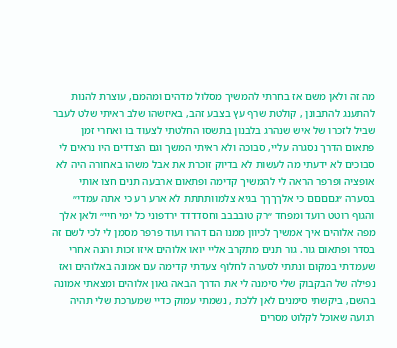מה זה ולאן משם אז בחרתי להמשיך מסלול מדהים ומהמם, עוצרת להנות להתענג להתבונן , קולטת שרף עץ בצבע זהב, באיזשהו שלב ראיתי שלט לעבר שביל לזכרו של איש שנהרג בלבנון בתשסו החלטתי לצעוד בו ואחרי זמן פתאום הדרך נסגרה עליי, סבוכה ולא ראיתי המשך וגם הצדדים היו נראים לי סבוכים לא ידעתי מה לעשות לא בדיוק זוכרת את אבל משהו באחורה היה לא אופציה ופרפר הראה לי להמשיך קדימה ופתאום ארבעה תנים חצו אותי בסערה ״גםםםם כי אלךךךך בגיא צלמוותתתת לא ארע רע כי אתה עמדי״ והגוף רוטט רועד ומפחד ״רק טובבבב וחסדדדד ירדפוני כל ימי חיי״ ולאן אלך מפה אלוהים איך אמשיך לכיוון ממנו הם דהרו ועוד פרפר מסמן לי לכי לשם זה בסדר ופתאום גור. גור תנים מתקרב אליי יואו אלוהים איזו זכות והנה אחרי שעמדתי במקום ונתתי לסערה לחלוף צעדתי קדימה עם אמונה באלוהים ואז נפילה של הבקבוק שלי סימנה לי את הדרך הבאה גאון אלוהים ומצאתי אמונה בהשם, ביקשתי סימנים לאן ללכת , נשמתי עמוק כדיי שמערכת שלי תהיה רגועה שאוכל לקלוט מסרים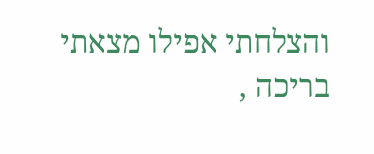והצלחתי אפילו מצאתי בריכה ,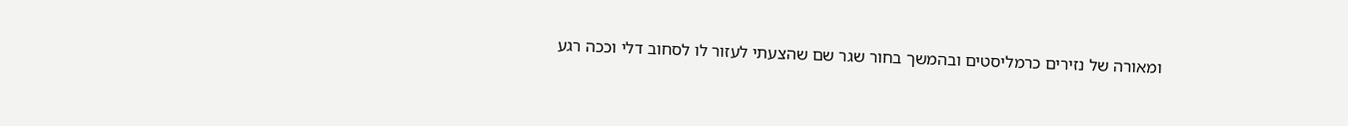ומאורה של נזירים כרמליסטים ובהמשך בחור שגר שם שהצעתי לעזור לו לסחוב דלי וככה רגע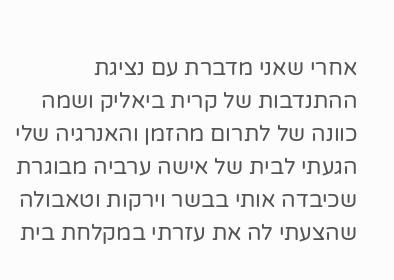אחרי שאני מדברת עם נציגת ההתנדבות של קרית ביאליק ושמה כוונה של לתרום מהזמן והאנרגיה שלי הגעתי לבית של אישה ערביה מבוגרת שכיבדה אותי בבשר וירקות וטאבולה שהצעתי לה את עזרתי במקלחת בית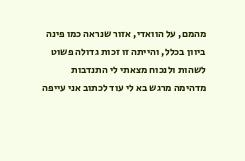מהמם, על הוואדי, אזור שנראה כמו פינה ביוון בכלל, והייתה זו זכות גדולה פשוט לשהות ולנכוח מצאתי לי התנדבות מדהימה מרגש בא לי עוד לכתוב אני עייפה